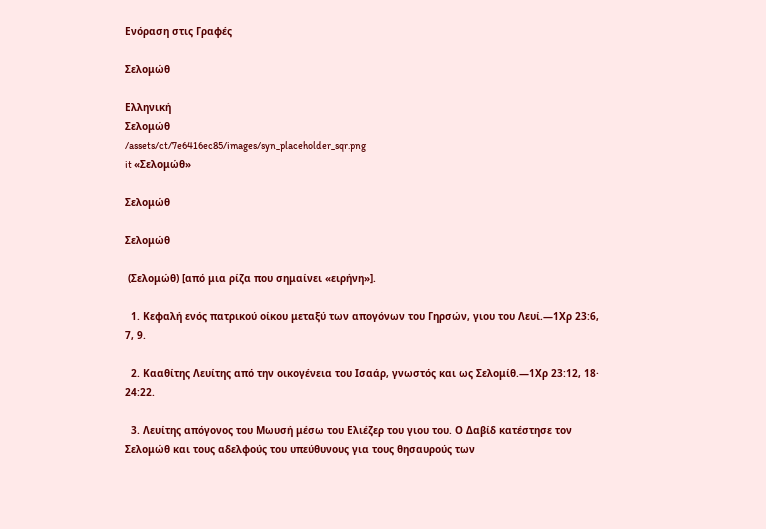Ενόραση στις Γραφές

Σελομώθ

Ελληνική
Σελομώθ
/assets/ct/7e6416ec85/images/syn_placeholder_sqr.png
it «Σελομώθ»

Σελομώθ

Σελομώθ

 (Σελομώθ) [από μια ρίζα που σημαίνει «ειρήνη»].

  1. Κεφαλή ενός πατρικού οίκου μεταξύ των απογόνων του Γηρσών, γιου του Λευί.—1Χρ 23:6, 7, 9.

  2. Κααθίτης Λευίτης από την οικογένεια του Ισαάρ, γνωστός και ως Σελομίθ.—1Χρ 23:12, 18· 24:22.

  3. Λευίτης απόγονος του Μωυσή μέσω του Ελιέζερ του γιου του. Ο Δαβίδ κατέστησε τον Σελομώθ και τους αδελφούς του υπεύθυνους για τους θησαυρούς των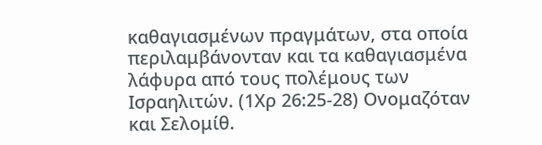καθαγιασμένων πραγμάτων, στα οποία περιλαμβάνονταν και τα καθαγιασμένα λάφυρα από τους πολέμους των Ισραηλιτών. (1Χρ 26:25-28) Ονομαζόταν και Σελομίθ.